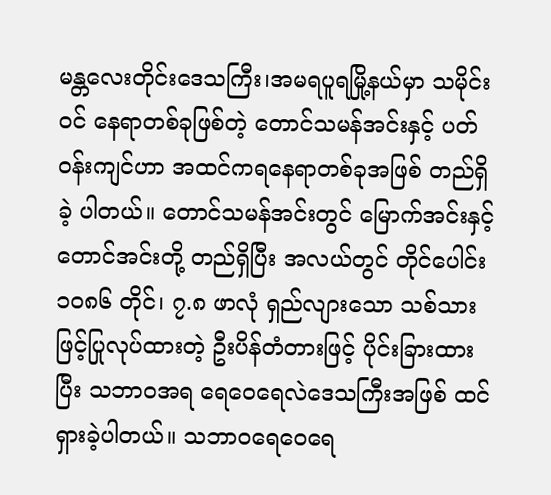မန္တလေးတိုင်းဒေသကြီး၊အမရပူရမြို့နယ်မှာ သမိုင်းဝင် နေရာတစ်ခုဖြစ်တဲ့ တောင်သမန်အင်းနှင့် ပတ်ဝန်းကျင်ဟာ အထင်ကရနေရာတစ်ခုအဖြစ် တည်ရှိခဲ့ ပါတယ်။ တောင်သမန်အင်းတွင် မြောက်အင်းနှင့် တောင်အင်းတို့ တည်ရှိပြီး အလယ်တွင် တိုင်ပေါင်း ၁၀၈၆ တိုင်၊ ၇.၈ ဖာလုံ ရှည်လျားသော သစ်သားဖြင့်ပြုလုပ်ထားတဲ့ ဦးပိန်တံတားဖြင့် ပိုင်းခြားထားပြီး သဘာဝအရ ရေဝေရေလဲဒေသကြီးအဖြစ် ထင်ရှားခဲ့ပါတယ်။ သဘာဝရေဝေရေ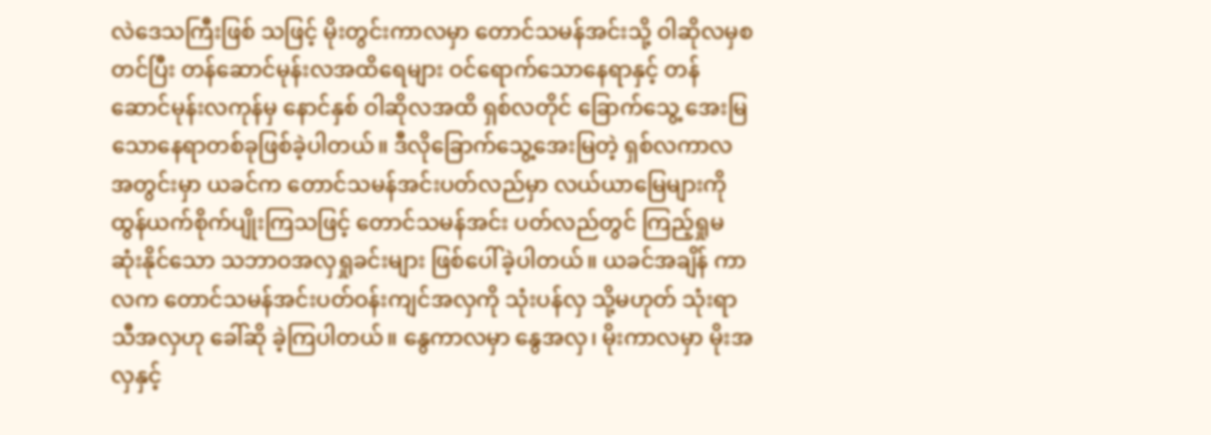လဲဒေသကြီးဖြစ် သဖြင့် မိုးတွင်းကာလမှာ တောင်သမန်အင်းသို့ ဝါဆိုလမှစတင်ပြီး တန်ဆောင်မုန်းလအထိရေများ ဝင်ရောက်သောနေရာနှင့် တန်ဆောင်မုန်းလကုန်မှ နောင်နှစ် ဝါဆိုလအထိ ရှစ်လတိုင် ခြောက်သွေ့ အေးမြသောနေရာတစ်ခုဖြစ်ခဲ့ပါတယ်။ ဒီလိုခြောက်သွေ့အေးမြတဲ့ ရှစ်လကာလအတွင်းမှာ ယခင်က တောင်သမန်အင်းပတ်လည်မှာ လယ်ယာမြေများကို ထွန်ယက်စိုက်ပျိုးကြသဖြင့် တောင်သမန်အင်း ပတ်လည်တွင် ကြည့်ရှုမဆုံးနိုင်သော သဘာဝအလှရှုခင်းများ ဖြစ်ပေါ်ခဲ့ပါတယ်။ ယခင်အချိန် ကာလက တောင်သမန်အင်းပတ်ဝန်းကျင်အလှကို သုံးပန်လှ သို့မဟုတ် သုံးရာသီအလှဟု ခေါ်ဆို ခဲ့ကြပါတယ်။ နွေကာလမှာ နွေအလှ၊ မိုးကာလမှာ မိုးအလှနှင့်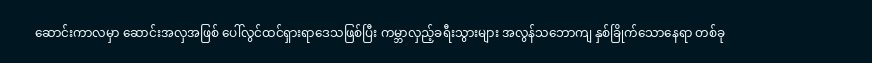ဆောင်းကာလမှာ ဆောင်းအလှအဖြစ် ပေါ်လွင်ထင်ရှားရာဒေသဖြစ်ပြီး ကမ္ဘာလှည့်ခရီးသွားများ အလွန်သဘောကျ နှစ်ခြိုက်သောနေရာ တစ်ခု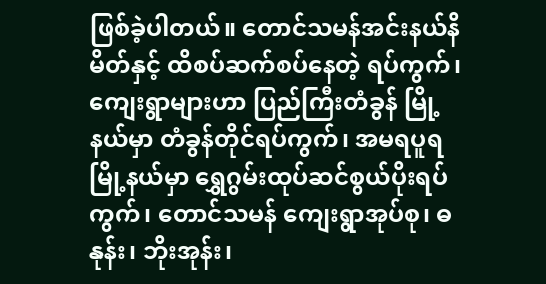ဖြစ်ခဲ့ပါတယ်။ တောင်သမန်အင်းနယ်နိမိတ်နှင့် ထိစပ်ဆက်စပ်နေတဲ့ ရပ်ကွက်၊ကျေးရွာများဟာ ပြည်ကြီးတံခွန် မြို့နယ်မှာ တံခွန်တိုင်ရပ်ကွက်၊ အမရပူရမြို့နယ်မှာ ရွှေဂွမ်းထုပ်ဆင်စွယ်ပိုးရပ်ကွက်၊ တောင်သမန် ကျေးရွာအုပ်စု၊ ဓနုန်း၊ ဘိုးအုန်း၊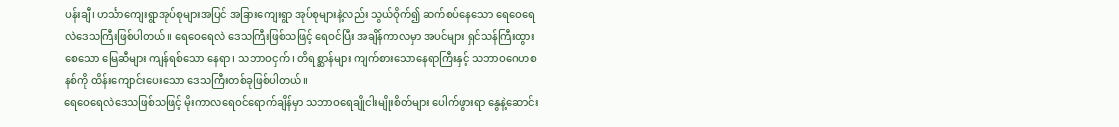ပန်းချီ၊ ဟင်္သာကျေးရွာအုပ်စုများအပြင် အခြားကျေးရွာ အုပ်စုများနဲ့လည်း သွယ်ဝိုက်၍ ဆက်စပ်နေသော ရေဝေရေလဲဒေသကြီးဖြစ်ပါတယ်။ ရေဝေရေလဲ ဒေသကြီးဖြစ်သဖြင့် ရေဝင်ပြီး အချိန်ကာလမှာ အပင်များ ရှင်သန်ကြီးထွားစေသော မြေဆီများ ကျန်ရစ်သော နေရာ၊ သဘာဝငှက်၊ တိရစ္ဆာန်များ ကျက်စားသောနေရာကြီးနှင့် သဘာဝဂေဟစနစ်ကို ထိန်းကျောင်းပေးသော ဒေသကြီးတစ်ခုဖြစ်ပါတယ်။
ရေဝေရေလဲဒေသဖြစ်သဖြင့် မိုးကာလရေဝင်ရောက်ချိန်မှာ သဘာဝရေချိုငါးမျိုးစိတ်များ ပေါက်ဖွားရာ နွေနဲ့ဆောင်း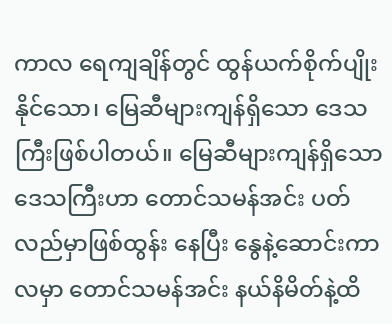ကာလ ရေကျချိန်တွင် ထွန်ယက်စိုက်ပျိုးနိုင်သော၊ မြေဆီများကျန်ရှိသော ဒေသကြီးဖြစ်ပါတယ်။ မြေဆီများကျန်ရှိသောဒေသကြီးဟာ တောင်သမန်အင်း ပတ်လည်မှာဖြစ်ထွန်း နေပြီး နွေနဲ့ဆောင်းကာလမှာ တောင်သမန်အင်း နယ်နိမိတ်နဲ့ထိ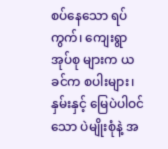စပ်နေသော ရပ်ကွက်၊ ကျေးရွာအုပ်စု များက ယခင်က စပါးများ၊ နှမ်းနှင့် မြေပဲပါဝင်သော ပဲမျိုးစုံနဲ့ အ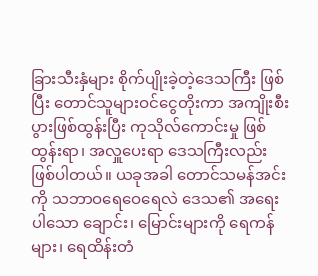ခြားသီးနှံများ စိုက်ပျိုးခဲ့တဲ့ဒေသကြီး ဖြစ်ပြီး တောင်သူများဝင်ငွေတိုးကာ အကျိုးစီးပွားဖြစ်ထွန်းပြီး ကုသိုလ်ကောင်းမှု ဖြစ်ထွန်းရာ၊ အလှူပေးရာ ဒေသကြီးလည်းဖြစ်ပါတယ်။ ယခုအခါ တောင်သမန်အင်းကို သဘာဝရေဝေရေလဲ ဒေသ၏ အရေးပါသော ချောင်း၊ မြောင်းများကို ရေကန်များ၊ ရေထိန်းတံ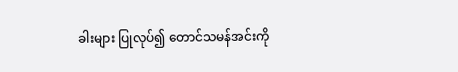ခါးများ ပြုလုပ်၍ တောင်သမန်အင်းကို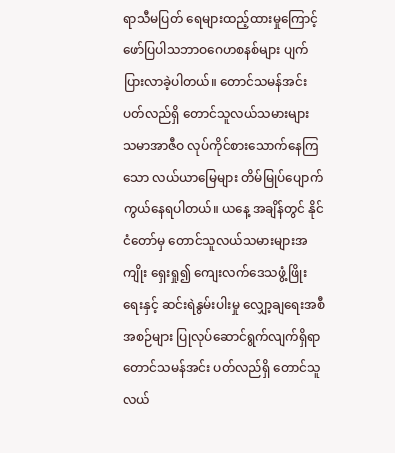ရာသီမပြတ် ရေများထည့်ထားမှုကြောင့် ဖော်ပြပါသဘာဝဂေဟစနစ်များ ပျက်ပြားလာခဲ့ပါတယ်။ တောင်သမန်အင်းပတ်လည်ရှိ တောင်သူလယ်သမားများ သမာအာဇီဝ လုပ်ကိုင်စားသောက်နေကြသော လယ်ယာမြေများ တိမ်မြုပ်ပျောက်ကွယ်နေရပါတယ်။ ယနေ့ အချိန်တွင် နိုင်ငံတော်မှ တောင်သူလယ်သမားများအကျိုး ရှေးရှု၍ ကျေးလက်ဒေသဖွံ့ဖြိုးရေးနှင့် ဆင်းရဲနွမ်းပါးမှု လျှော့ချရေးအစီအစဉ်များ ပြုလုပ်ဆောင်ရွက်လျက်ရှိရာ တောင်သမန်အင်း ပတ်လည်ရှိ တောင်သူလယ်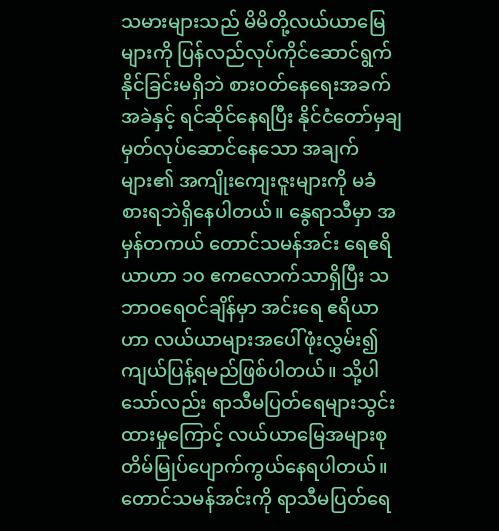သမားများသည် မိမိတို့လယ်ယာမြေများကို ပြန်လည်လုပ်ကိုင်ဆောင်ရွက် နိုင်ခြင်းမရှိဘဲ စားဝတ်နေရေးအခက်အခဲနှင့် ရင်ဆိုင်နေရပြီး နိုင်ငံတော်မှချမှတ်လုပ်ဆောင်နေသော အချက်များ၏ အကျိုးကျေးဇူးများကို မခံစားရဘဲရှိနေပါတယ်။ နွေရာသီမှာ အမှန်တကယ် တောင်သမန်အင်း ရေဧရိယာဟာ ၁၀ ဧကလောက်သာရှိပြီး သဘာဝရေဝင်ချိန်မှာ အင်းရေ ဧရိယာဟာ လယ်ယာများအပေါ်ဖုံးလွှမ်း၍ ကျယ်ပြန့်ရမည်ဖြစ်ပါတယ်။ သို့ပါသော်လည်း ရာသီမပြတ်ရေများသွင်းထားမှုကြောင့် လယ်ယာမြေအများစု တိမ်မြုပ်ပျောက်ကွယ်နေရပါတယ်။ တောင်သမန်အင်းကို ရာသီမပြတ်ရေ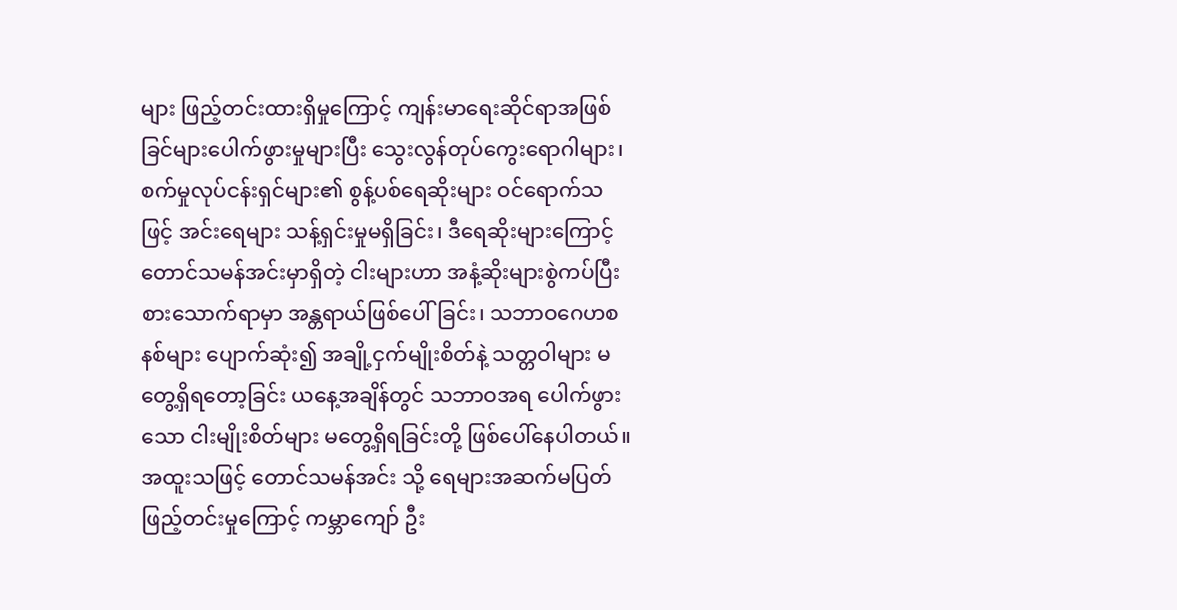များ ဖြည့်တင်းထားရှိမှုကြောင့် ကျန်းမာရေးဆိုင်ရာအဖြစ် ခြင်များပေါက်ဖွားမှုများပြီး သွေးလွန်တုပ်ကွေးရောဂါများ၊ စက်မှုလုပ်ငန်းရှင်များ၏ စွန့်ပစ်ရေဆိုးများ ဝင်ရောက်သဖြင့် အင်းရေများ သန့်ရှင်းမှုမရှိခြင်း၊ ဒီရေဆိုးများကြောင့် တောင်သမန်အင်းမှာရှိတဲ့ ငါးများဟာ အနံ့ဆိုးများစွဲကပ်ပြီး စားသောက်ရာမှာ အန္တရာယ်ဖြစ်ပေါ်ခြင်း၊ သဘာဝဂေဟစနစ်များ ပျောက်ဆုံး၍ အချို့ငှက်မျိုးစိတ်နဲ့ သတ္တဝါများ မတွေ့ရှိရတော့ခြင်း ယနေ့အချိန်တွင် သဘာဝအရ ပေါက်ဖွားသော ငါးမျိုးစိတ်များ မတွေ့ရှိရခြင်းတို့ ဖြစ်ပေါ်နေပါတယ်။ အထူးသဖြင့် တောင်သမန်အင်း သို့ ရေများအဆက်မပြတ်ဖြည့်တင်းမှုကြောင့် ကမ္ဘာကျော် ဦး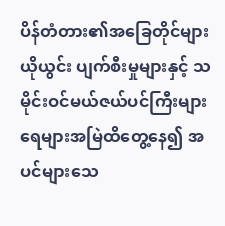ပိန်တံတား၏အခြေတိုင်များ ယိုယွင်း ပျက်စီးမှုများနှင့် သမိုင်းဝင်မယ်ဇယ်ပင်ကြီးများ ရေများအမြဲထိတွေ့နေ၍ အပင်များသေ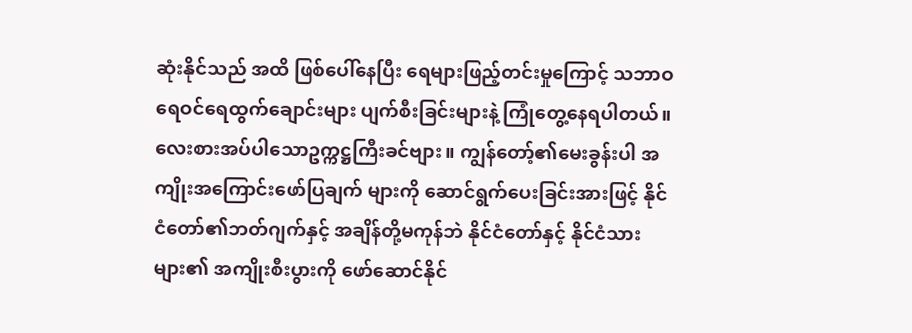ဆုံးနိုင်သည် အထိ ဖြစ်ပေါ်နေပြီး ရေများဖြည့်တင်းမှုကြောင့် သဘာဝရေဝင်ရေထွက်ချောင်းများ ပျက်စီးခြင်းများနဲ့ ကြုံတွေ့နေရပါတယ်။
လေးစားအပ်ပါသောဥက္ကဋ္ဌကြီးခင်ဗျား။ ကျွန်တော့်၏မေးခွန်းပါ အကျိုးအကြောင်းဖော်ပြချက် များကို ဆောင်ရွက်ပေးခြင်းအားဖြင့် နိုင်ငံတော်၏ဘတ်ဂျက်နှင့် အချိန်တို့မကုန်ဘဲ နိုင်ငံတော်နှင့် နိုင်ငံသားများ၏ အကျိုးစီးပွားကို ဖော်ဆောင်နိုင်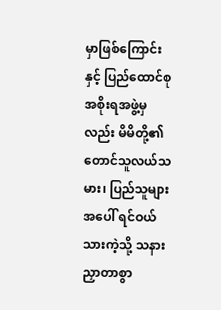မှာဖြစ်ကြောင်းနှင့် ပြည်ထောင်စုအစိုးရအဖွဲ့မှလည်း မိမိတို့၏တောင်သူလယ်သမား၊ ပြည်သူများအပေါ် ရင်ဝယ်သားကဲ့သို့ သနားညှာတာစွာ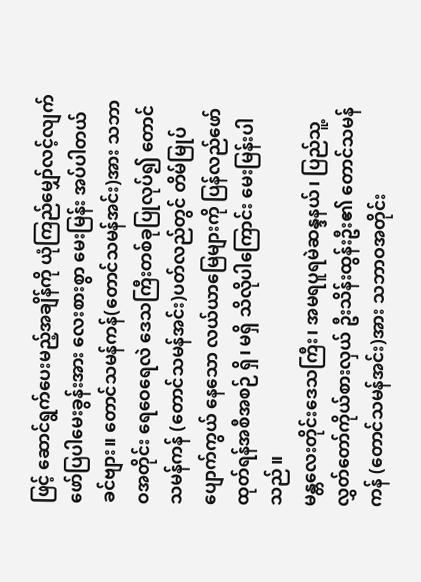ဖြင့် ဆောင်ရွက်ပေးမည့်အချိန်ကို ယုံကြည်မျှော်လင့်လျက် ဖော်ပြပါမေးခွန်းအား လေးစားစွာ မေးမြန်း အပ်ပါတယ်ခင်ဗျား။ တောင်သမန်ကန်(တောင်သမန်အင်း)အား သဘာဝအတိုင်း ရေဝေရေလဲ ဒေသကြီးတစ်ခုပြုလုပ်၍ တောင်သမန်ကန် (တောင်သမန်အင်း)ပတ်လည်တွင် တိမ်မြုပ်ပျောက်ကွယ် နေသော လယ်ယာမြေများကို ပြန်လည်ဖော်ထုတ်ရန်အစီအစဉ် ရှိ၊ မရှိ သိလိုပါကြောင်း မေးမြန်းပါသည်။
မန္တလေးတိုင်းဒေသကြီး၊ အမရပူရမဲဆန္ဒနယ်၊ ပြည်သူ့လွှတ်တော်ကိုယ်စားလှယ် ဦးသိန်းထွန်းဦး၏ တောင်သမန်ကန် (တောင်သမန်အင်း)အား သဘာဝအတိုင်း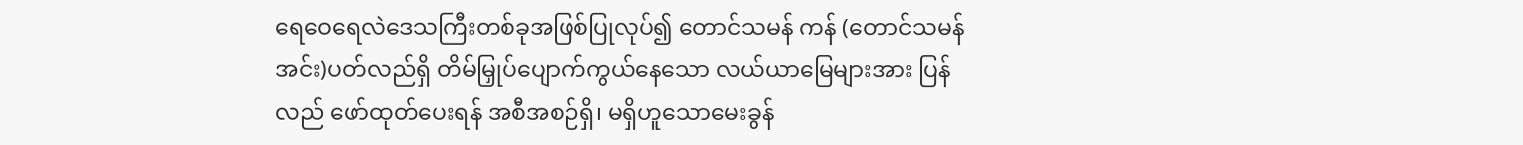ရေဝေရေလဲဒေသကြီးတစ်ခုအဖြစ်ပြုလုပ်၍ တောင်သမန် ကန် (တောင်သမန်အင်း)ပတ်လည်ရှိ တိမ်မြှုပ်ပျောက်ကွယ်နေသော လယ်ယာမြေများအား ပြန်လည် ဖော်ထုတ်ပေးရန် အစီအစဉ်ရှိ၊ မရှိဟူသောမေးခွန်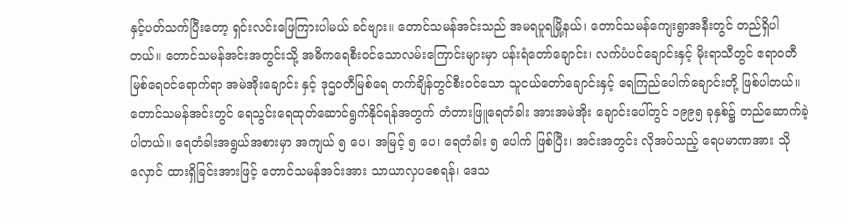နှင့်ပတ်သက်ပြီးတော့ ရှင်းလင်းဖြေကြားပါမယ် ခင်ဗျား။ တောင်သမန်အင်းသည် အမရပူရမြို့နယ်၊ တောင်သမန်ကျေးရွာအနီးတွင် တည်ရှိပါတယ်။ တောင်သမန်အင်းအတွင်းသို့ အဓိကရေစီးဝင်သောလမ်းကြောင်းများမှာ ပန်းရံတော်ချောင်း၊ လက်ပံပင်ချောင်းနှင့် မိုးရာသီတွင် ဧရာဝတီမြစ်ရေဝင်ရောက်ရာ အမဲအိုးချောင်း နှင့် ဒုဌဝတီမြစ်ရေ တက်ချိန်တွင်စီးဝင်သော သူငယ်တော်ချောင်းနှင့် ရေကြည်ပေါက်ချောင်းတို့ ဖြစ်ပါတယ်။ တောင်သမန်အင်းတွင် ရေသွင်းရေထုတ်ဆောင်ရွက်နိုင်ရန်အတွက် တံတားဖြူရေတံခါး အားအမဲအိုး ချောင်းပေါ်တွင် ၁၉၉၅ ခုနှစ်၌ တည်ဆောက်ခဲ့ပါတယ်။ ရေတံခါးအရွယ်အစားမှာ အကျယ် ၅ ပေ၊ အမြင့် ၅ ပေ၊ ရေတံခါး ၅ ပေါက် ဖြစ်ပြီး၊ အင်းအတွင်း လိုအပ်သည့် ရေပမာဏအား သိုလှောင် ထားရှိခြင်းအားဖြင့် တောင်သမန်အင်းအား သာယာလှပစေရန်၊ ဒေသ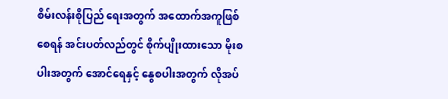စိမ်းလန်းစိုပြည် ရေးအတွက် အထောက်အကူဖြစ်စေရန် အင်းပတ်လည်တွင် စိုက်ပျိုးထားသော မိုးစပါးအတွက် အောင်ရေနှင့် နွေစပါးအတွက် လိုအပ်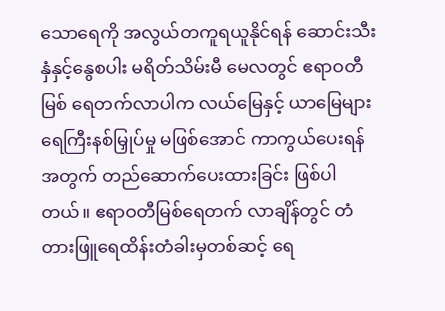သောရေကို အလွယ်တကူရယူနိုင်ရန် ဆောင်းသီးနှံနှင့်နွေစပါး မရိတ်သိမ်းမီ မေလတွင် ဧရာဝတီမြစ် ရေတက်လာပါက လယ်မြေနှင့် ယာမြေများ ရေကြီးနစ်မြှုပ်မှု မဖြစ်အောင် ကာကွယ်ပေးရန်အတွက် တည်ဆောက်ပေးထားခြင်း ဖြစ်ပါတယ်။ ဧရာဝတီမြစ်ရေတက် လာချိန်တွင် တံတားဖြူရေထိန်းတံခါးမှတစ်ဆင့် ရေ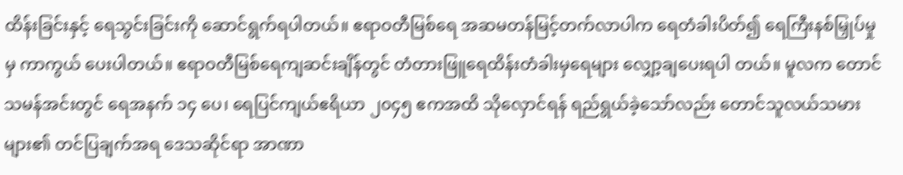ထိန်းခြင်းနှင့် ရေသွင်းခြင်းကို ဆောင်ရွက်ရပါတယ်။ ဧရာဝတီမြစ်ရေ အဆမတန်မြင့်တက်လာပါက ရေတံခါးပိတ်၍ ရေကြီးနစ်မြှုပ်မှုမှ ကာကွယ် ပေးပါတယ်။ ဧရာဝတီမြစ်ရေကျဆင်းချိန်တွင် တံတားဖြူရေထိန်းတံခါးမှရေများ လျှော့ချပေးရပါ တယ်။ မူလက တောင်သမန်အင်းတွင် ရေအနက် ၁၄ ပေ၊ ရေပြင်ကျယ်ဧရိယာ ၂၀၄၅ ဧကအထိ သိုလှောင်ရန် ရည်ရွယ်ခဲ့သော်လည်း တောင်သူလယ်သမားများ၏ တင်ပြချက်အရ ဒေသဆိုင်ရာ အာဏာ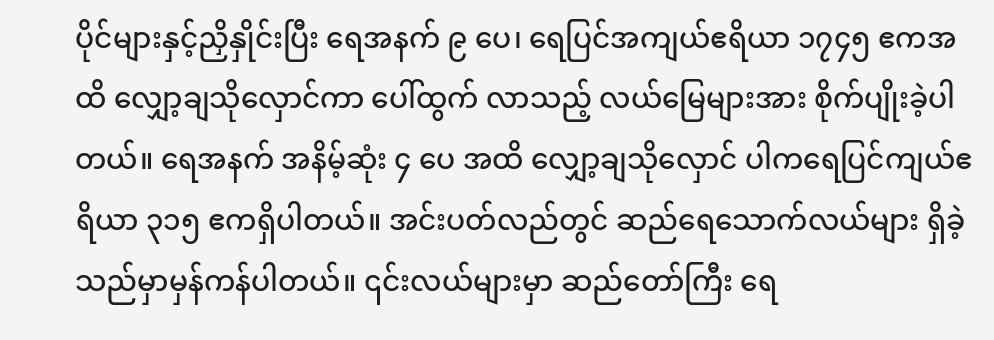ပိုင်များနှင့်ညှိနှိုင်းပြီး ရေအနက် ၉ ပေ၊ ရေပြင်အကျယ်ဧရိယာ ၁၇၄၅ ဧကအထိ လျှော့ချသိုလှောင်ကာ ပေါ်ထွက် လာသည့် လယ်မြေများအား စိုက်ပျိုးခဲ့ပါတယ်။ ရေအနက် အနိမ့်ဆုံး ၄ ပေ အထိ လျှော့ချသိုလှောင် ပါကရေပြင်ကျယ်ဧရိယာ ၃၁၅ ဧကရှိပါတယ်။ အင်းပတ်လည်တွင် ဆည်ရေသောက်လယ်များ ရှိခဲ့သည်မှာမှန်ကန်ပါတယ်။ ၎င်းလယ်များမှာ ဆည်တော်ကြီး ရေ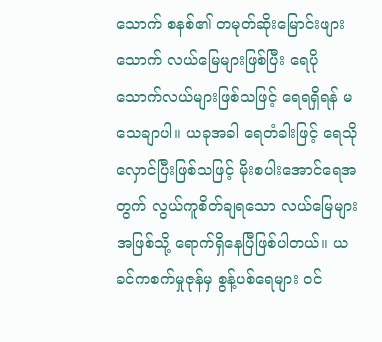သောက် စနစ်၏ တမုတ်ဆိုးမြောင်းဖျားသောက် လယ်မြေများဖြစ်ပြီး ရေပိုသောက်လယ်များဖြစ်သဖြင့် ရေရရှိရန် မသေချာပါ။ ယခုအခါ ရေတံခါးဖြင့် ရေသိုလှောင်ပြီးဖြစ်သဖြင့် မိုးစပါးအောင်ရေအတွက် လွယ်ကူစိတ်ချရသော လယ်မြေများအဖြစ်သို့ ရောက်ရှိနေပြီဖြစ်ပါတယ်။ ယခင်ကစက်မှုဇုန်မှ စွန့်ပစ်ရေများ ဝင်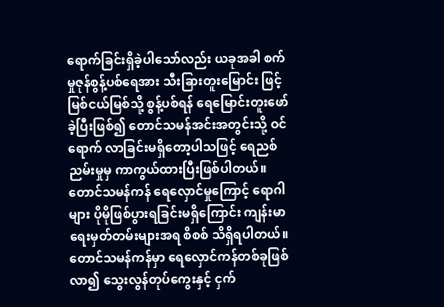ရောက်ခြင်းရှိခဲ့ပါသော်လည်း ယခုအခါ စက်မှုဇုန်စွန့်ပစ်ရေအား သီးခြားတူးမြောင်း ဖြင့် မြစ်ငယ်မြစ်သို့ စွန့်ပစ်ရန် ရေမြောင်းတူးဖော်ခဲ့ပြီးဖြစ်၍ တောင်သမန်အင်းအတွင်းသို့ ဝင်ရောက် လာခြင်းမရှိတော့ပါသဖြင့် ရေညစ်ညမ်းမှုမှ ကာကွယ်ထားပြီးဖြစ်ပါတယ်။ တောင်သမန်ကန် ရေလှောင်မှုကြောင့် ရောဂါများ ပိုမိုဖြစ်ပွားရခြင်းမရှိကြောင်း ကျန်းမာရေးမှတ်တမ်းများအရ စိစစ် သိရှိရပါတယ်။ တောင်သမန်ကန်မှာ ရေလှောင်ကန်တစ်ခုဖြစ်လာ၍ သွေးလွန်တုပ်ကွေးနှင့် ငှက်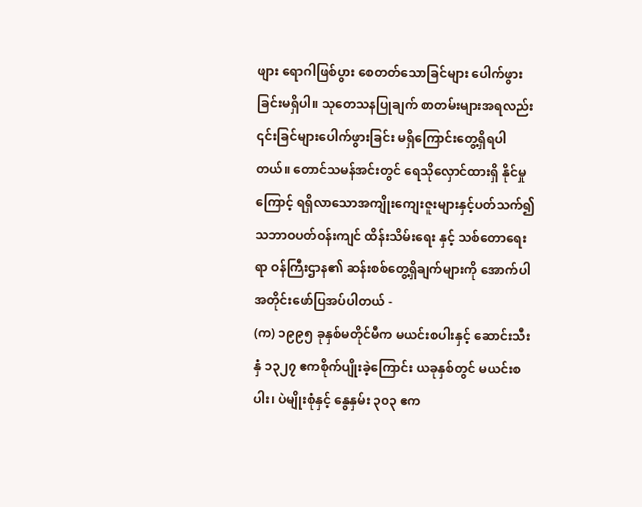ဖျား ရောဂါဖြစ်ပွား စေတတ်သောခြင်များ ပေါက်ဖွားခြင်းမရှိပါ။ သုတေသနပြုချက် စာတမ်းများအရလည်း ၎င်းခြင်များပေါက်ဖွားခြင်း မရှိကြောင်းတွေ့ရှိရပါတယ်။ တောင်သမန်အင်းတွင် ရေသိုလှောင်ထားရှိ နိုင်မှုကြောင့် ရရှိလာသောအကျိုးကျေးဇူးများနှင့်ပတ်သက်၍ သဘာဝပတ်ဝန်းကျင် ထိန်းသိမ်းရေး နှင့် သစ်တောရေးရာ ဝန်ကြီးဌာန၏ ဆန်းစစ်တွေ့ရှိချက်များကို အောက်ပါအတိုင်းဖော်ပြအပ်ပါတယ် -
(က) ၁၉၉၅ ခုနှစ်မတိုင်မီက မယင်းစပါးနှင့် ဆောင်းသီးနှံ ၁၃၂၇ ဧကစိုက်ပျိုးခဲ့ကြောင်း ယခုနှစ်တွင် မယင်းစပါး၊ ပဲမျိုးစုံနှင့် နွေနှမ်း ၃၀၃ ဧက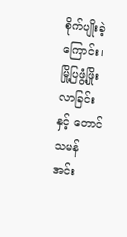စိုက်ပျိုးခဲ့ကြောင်း၊ မြို့ပြဖွံ့ဖြိုး လာခြင်းနှင့် တောင်သမန်အင်း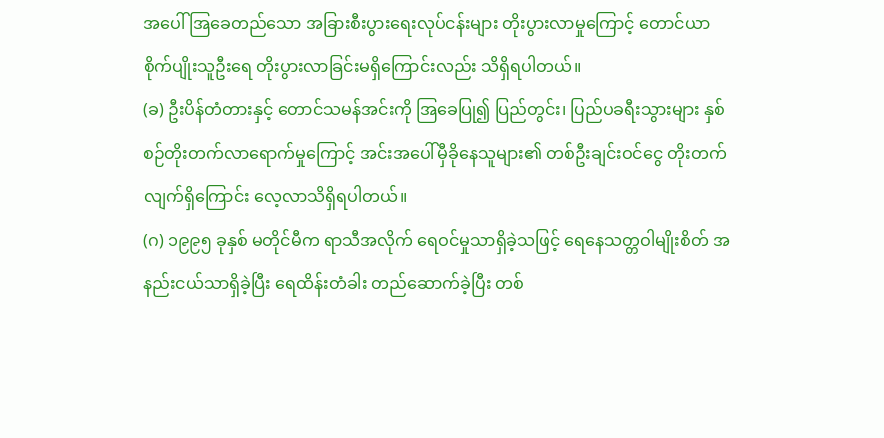အပေါ် အြခေတည်သော အခြားစီးပွားရေးလုပ်ငန်းများ တိုးပွားလာမှုကြောင့် တောင်ယာစိုက်ပျိုးသူဦးရေ တိုးပွားလာခြင်းမရှိကြောင်းလည်း သိရှိရပါတယ်။
(ခ) ဦးပိန်တံတားနှင့် တောင်သမန်အင်းကို အြခေပြု၍ ပြည်တွင်း၊ ပြည်ပခရီးသွားများ နှစ်စဉ်တိုးတက်လာရောက်မှုကြောင့် အင်းအပေါ်မှီခိုနေသူများ၏ တစ်ဦးချင်းဝင်ငွေ တိုးတက်လျက်ရှိကြောင်း လေ့လာသိရှိရပါတယ်။
(ဂ) ၁၉၉၅ ခုနှစ် မတိုင်မီက ရာသီအလိုက် ရေဝင်မှုသာရှိခဲ့သဖြင့် ရေနေသတ္တဝါမျိုးစိတ် အနည်းငယ်သာရှိခဲ့ပြီး ရေထိန်းတံခါး တည်ဆောက်ခဲ့ပြီး တစ်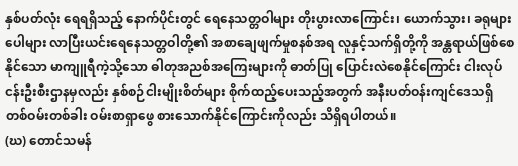နှစ်ပတ်လုံး ရေရရှိသည့် နောက်ပိုင်းတွင် ရေနေသတ္တဝါများ တိုးပွားလာကြောင်း၊ ယောက်သွား၊ ခရုများပေါများ လာပြီးယင်းရေနေသတ္တဝါတို့၏ အစာချေဖျက်မှုစနစ်အရ လူနှင့်သက်ရှိတို့ကို အန္တရာယ်ဖြစ်စေနိုင်သော မာကျူရီကဲ့သို့သော ဓါတုအညစ်အကြေးများကို ဓာတ်ပြု ပြောင်းလဲစေနိုင်ကြောင်း ငါးလုပ်ငန်းဦးစီးဌာနမှလည်း နှစ်စဉ်ငါးမျိုးစိတ်များ စိုက်ထည့်ပေးသည့်အတွက် အနီးပတ်ဝန်းကျင်ဒေသရှိ တစ်ဝမ်းတစ်ခါး ဝမ်းစာရှာဖွေ စားသောက်နိုင်ကြောင်းကိုလည်း သိရှိရပါတယ်။
(ဃ) တောင်သမန်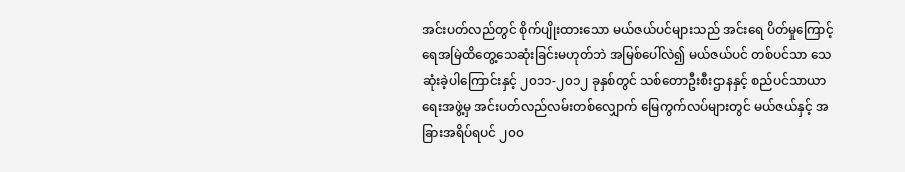အင်းပတ်လည်တွင် စိုက်ပျိုးထားသော မယ်ဇယ်ပင်များသည် အင်းရေ ပိတ်မှုကြောင့် ရေအမြဲထိတွေ့သေဆုံးခြင်းမဟုတ်ဘဲ အမြစ်ပေါ်လဲ၍ မယ်ဇယ်ပင် တစ်ပင်သာ သေဆုံးခဲ့ပါကြောင်းနှင့် ၂၀၁၁-၂၀၁၂ ခုနှစ်တွင် သစ်တောဦးစီးဌာနနှင့် စည်ပင်သာယာရေးအဖွဲ့မှ အင်းပတ်လည်လမ်းတစ်လျှောက် မြေကွက်လပ်များတွင် မယ်ဇယ်နှင့် အခြားအရိပ်ရပင် ၂၀၀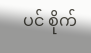ပင် စိုက်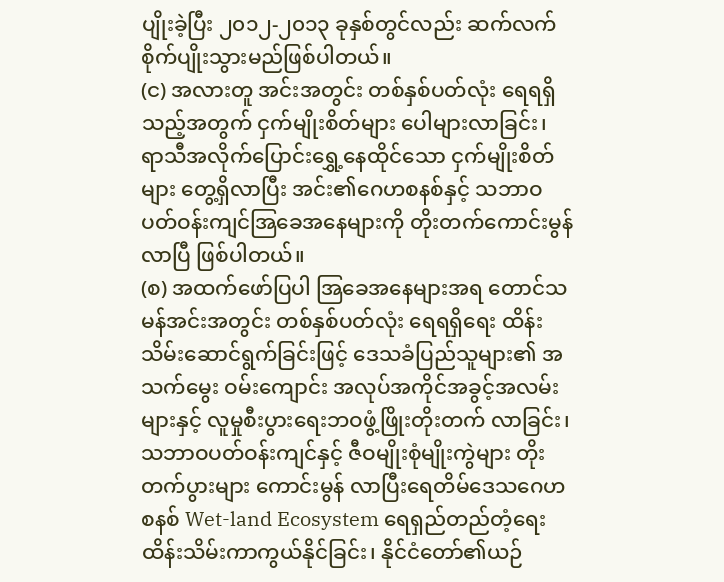ပျိုးခဲ့ပြီး ၂၀၁၂-၂၀၁၃ ခုနှစ်တွင်လည်း ဆက်လက်စိုက်ပျိုးသွားမည်ဖြစ်ပါတယ်။
(င) အလားတူ အင်းအတွင်း တစ်နှစ်ပတ်လုံး ရေရရှိသည့်အတွက် ငှက်မျိုးစိတ်များ ပေါများလာခြင်း၊ ရာသီအလိုက်ပြောင်းရွှေ့နေထိုင်သော ငှက်မျိုးစိတ်များ တွေ့ရှိလာပြီး အင်း၏ဂေဟစနစ်နှင့် သဘာဝပတ်ဝန်းကျင်အြခေအနေများကို တိုးတက်ကောင်းမွန် လာပြီ ဖြစ်ပါတယ်။
(စ) အထက်ဖော်ပြပါ အြခေအနေများအရ တောင်သမန်အင်းအတွင်း တစ်နှစ်ပတ်လုံး ရေရရှိရေး ထိန်းသိမ်းဆောင်ရွက်ခြင်းဖြင့် ဒေသခံပြည်သူများ၏ အသက်မွေး ဝမ်းကျောင်း အလုပ်အကိုင်အခွင့်အလမ်းများနှင့် လူမှုစီးပွားရေးဘဝဖွံ့ဖြိုးတိုးတက် လာခြင်း၊ သဘာဝပတ်ဝန်းကျင်နှင့် ဇီဝမျိုးစုံမျိုးကွဲများ တိုးတက်ပွားများ ကောင်းမွန် လာပြီးရေတိမ်ဒေသဂေဟစနစ် Wet-land Ecosystem ရေရှည်တည်တံ့ရေး ထိန်းသိမ်းကာကွယ်နိုင်ခြင်း၊ နိုင်ငံတော်၏ယဉ်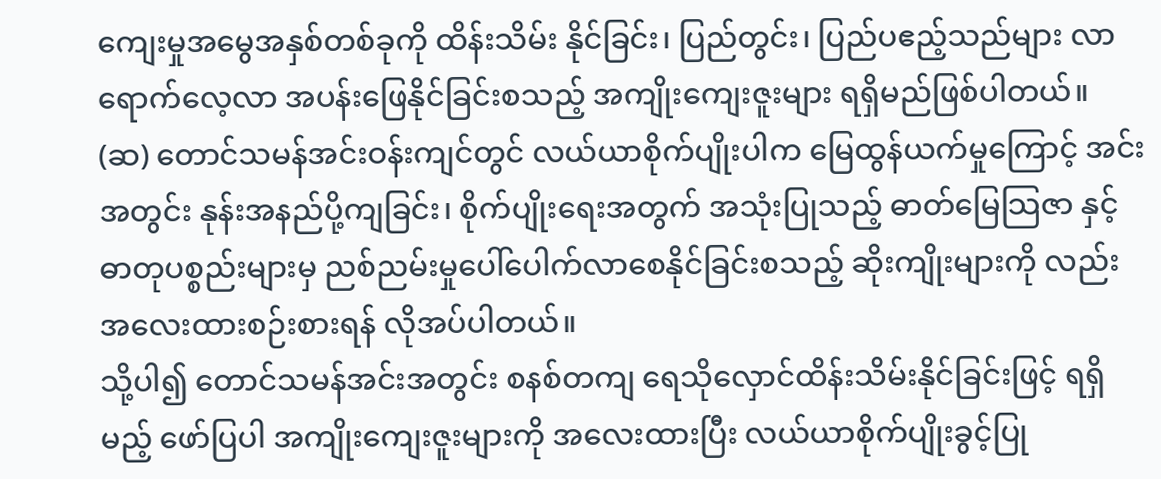ကျေးမှုအမွေအနှစ်တစ်ခုကို ထိန်းသိမ်း နိုင်ခြင်း၊ ပြည်တွင်း၊ ပြည်ပဧည့်သည်များ လာရောက်လေ့လာ အပန်းဖြေနိုင်ခြင်းစသည့် အကျိုးကျေးဇူးများ ရရှိမည်ဖြစ်ပါတယ်။
(ဆ) တောင်သမန်အင်းဝန်းကျင်တွင် လယ်ယာစိုက်ပျိုးပါက မြေထွန်ယက်မှုကြောင့် အင်းအတွင်း နုန်းအနည်ပို့ကျခြင်း၊ စိုက်ပျိုးရေးအတွက် အသုံးပြုသည့် ဓာတ်မြေသြဇာ နှင့်ဓာတုပစ္စည်းများမှ ညစ်ညမ်းမှုပေါ်ပေါက်လာစေနိုင်ခြင်းစသည့် ဆိုးကျိုးများကို လည်း အလေးထားစဉ်းစားရန် လိုအပ်ပါတယ်။
သို့ပါ၍ တောင်သမန်အင်းအတွင်း စနစ်တကျ ရေသိုလှောင်ထိန်းသိမ်းနိုင်ခြင်းဖြင့် ရရှိမည့် ဖော်ပြပါ အကျိုးကျေးဇူးများကို အလေးထားပြီး လယ်ယာစိုက်ပျိုးခွင့်ပြု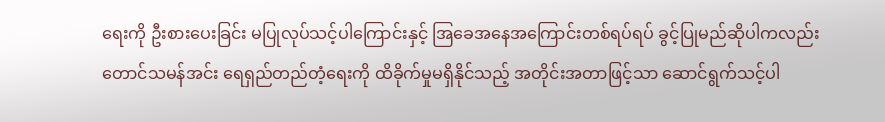ရေးကို ဦးစားပေးခြင်း မပြုလုပ်သင့်ပါကြောင်းနှင့် အြခေအနေအကြောင်းတစ်ရပ်ရပ် ခွင့်ပြုမည်ဆိုပါကလည်း တောင်သမန်အင်း ရေရှည်တည်တံ့ရေးကို ထိခိုက်မှုမရှိနိုင်သည့် အတိုင်းအတာဖြင့်သာ ဆောင်ရွက်သင့်ပါ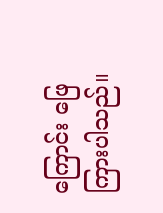ကြောင်း ဖြေကြားပါသည်။